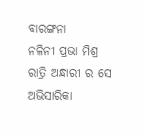ବାରଙ୍ଗନା
ନଳିନୀ ପ୍ରଭା ମିଶ୍ର
ରାତ୍ରି ଅନ୍ଧାରୀ ର ସେ ଅଭିସାରିକା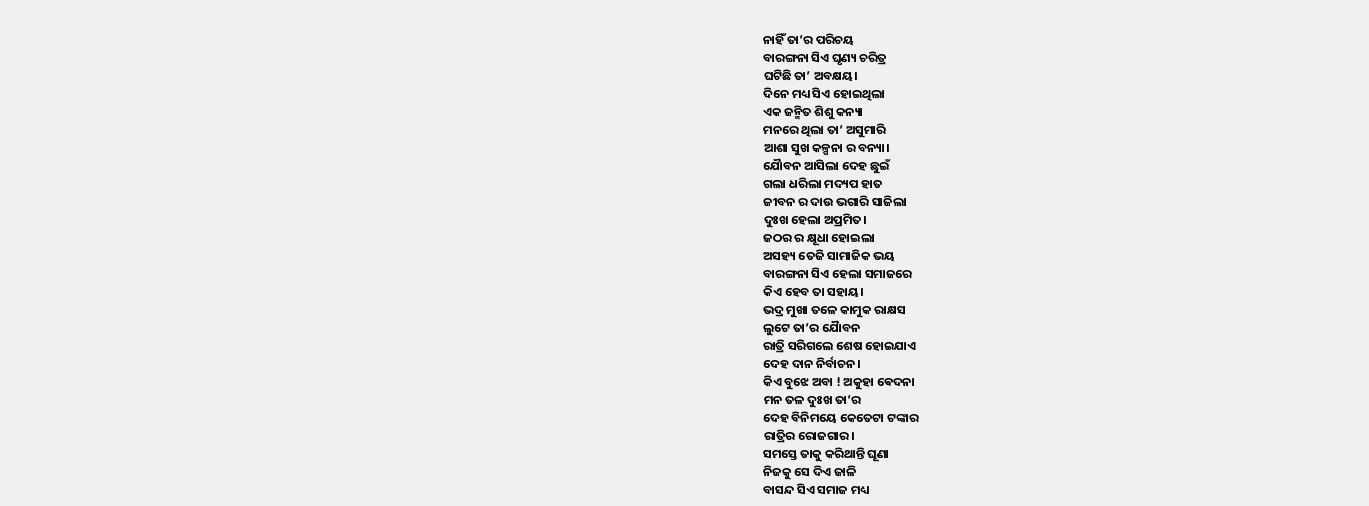ନାହିଁ ତା’ର ପରିଚୟ
ବାରଙ୍ଗନା ସିଏ ଘୃଣ୍ୟ ଚରିତ୍ର
ଘଟିଛି ତା’ ଅବକ୍ଷୟ।
ଦିନେ ମଧ୍ୟ ସିଏ ହୋଇଥିଲା
ଏକ ଜନ୍ମିତ ଶିଶୁ କନ୍ୟା
ମନରେ ଥିଲା ତା’ ଅସୁମାରି
ଆଶା ସୁଖ କଳ୍ପନା ର ବନ୍ୟା।
ଯୋୖବନ ଆସିଲା ଦେହ ଛୁଇଁ
ଗଲା ଧରିଲା ମଦ୍ୟପ ହାତ
ଜୀବନ ର ଦାଉ ଭଗାରି ସାଜିଲା
ଦୁଃଖ ହେଲା ଅପ୍ରମିତ।
ଜଠର ର କ୍ଷୂଧା ହୋଇଲା
ଅସହ୍ୟ ତେଜି ସାମାଜିକ ଭୟ
ବାରଙ୍ଗନା ସିଏ ହେଲା ସମାଜରେ
କିଏ ହେବ ତା ସହାୟ।
ଭଦ୍ର ମୁଖା ତଳେ କାମୁକ ରାକ୍ଷସ
ଲୁଟେ ତା’ର ଯୋୖବନ
ରାତ୍ରି ସରିଗଲେ ଶେଷ ହୋଇଯାଏ
ଦେହ ଦାନ ନିର୍ବାଚନ।
କିଏ ବୁଝେ ଅବା ! ଅକୁହା ଵେଦନା
ମନ ତଳ ଦୁଃଖ ତା’ର
ଦେହ ବିନିମୟେ କେତେଟା ଟଙ୍କାର
ରାତ୍ରିର ରୋଜଗାର।
ସମସ୍ତେ ତାକୁ କରିଥାନ୍ତି ଘୂଣା
ନିଜକୁ ସେ ଦିଏ ଜାଳି
ବାସନ୍ଦ ସିଏ ସମାଜ ମଧ୍ୟ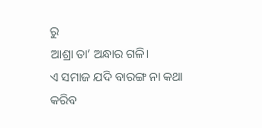ରୁ
ଆଶ୍ରା ତା’ ଅନ୍ଧାର ଗଳି।
ଏ ସମାଜ ଯଦି ବାରଙ୍ଗ ନା କଥା
କରିବ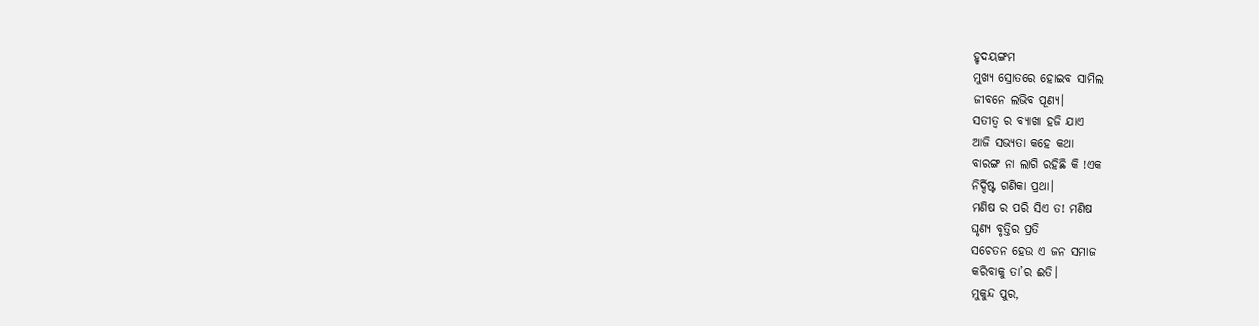ହୃଦୟଙ୍ଗମ
ମୁଖ୍ୟ ସ୍ରୋତରେ ହୋଇବ ସାମିଲ
ଜୀବନେ ଲଭିବ ପୂଣ୍ୟ।
ସତୀତ୍ଵ ର ବ୍ୟାଖା ହଜି ଯାଏ
ଆଜି ସଭ୍ୟତା କହେ କଥା
ବାରଙ୍ଗ ନା ଲାଗି ରହିଛି କି !ଏକ
ନିର୍ଦ୍ଦିଷ୍ଟ ଗଣିକା ପ୍ରଥା।
ମଣିଷ ର ପରି ସିଏ ତ! ମଣିଷ
ଘୃଣ୍ୟ ବୃତ୍ତିର ପ୍ରତି
ସଚେତନ ହେଉ ଏ ଜନ ସମାଜ
କରିବାକୁ ତା’ର ଈତି।
ମୁକୁନ୍ଦ ପୁର,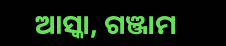ଆସ୍କା, ଗଞ୍ଜାମ